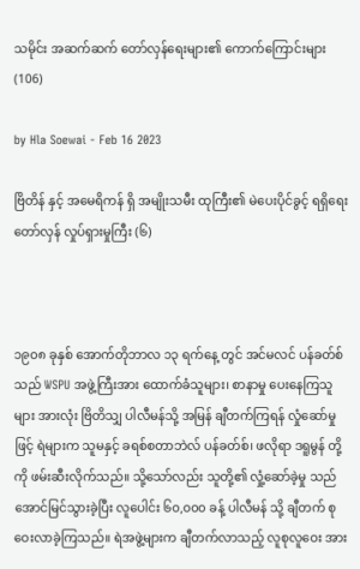သမိုင်း အဆက်ဆက် တော်လှန်ရေးများ၏ ကောက်ကြောင်းများ(106)

by Hla Soewai - Feb 16 2023

ဗြိတိန် နှင့် အမေရိကန် ရှိ အမျိုးသမီး ထုကြီး၏ မဲပေးပိုင်ခွင့် ရရှိရေး တော်လှန် လှုပ်ရှားမှုကြီး (၆)



၁၉၀၈ ခုနှစ် အောက်တိုဘာလ ၁၃ ရက်နေ့ တွင် အင်မလင် ပန်ခတ်စ်သည် WSPU အဖွဲ့ကြီးအား ထောက်ခံသူများ၊ စာနာမှု ပေးနေကြသူများ အားလုံး ဗြိတိသျှ ပါလီမန်သို့ အမြန် ချီတက်ကြရန် လှုံဆော်မှု ဖြင့် ရဲများက သူမနှင့် ခရစ်စတာဘဲလ် ပန်ခတ်စ်၊ ဖလိုရာ ဒရူမွန် တို့ကို ဖမ်းဆီးလိုက်သည်။ သို့သော်လည်း သူတို့၏ လှုံ့ဆော်ခဲ့မှု သည် အောင်မြင်သွားခဲ့ပြီး လူပေါင်း ၆၀,၀၀၀ ခန့် ပါလီမန် သို့ ချီတက် စုဝေးလာခဲ့ကြသည်။ ရဲအဖွဲ့များက ချီတက်လာသည့် လူစုလူဝေး အား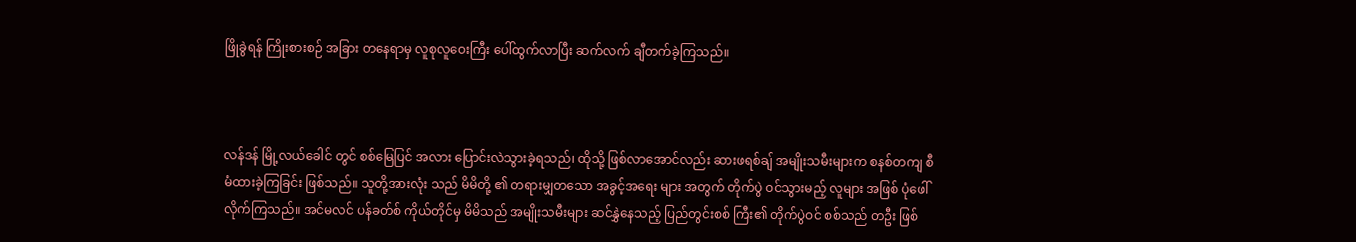ဖြိုခွဲရန် ကြိုးစားစဉ် အခြား တနေရာမှ လူစုလူဝေးကြီး ပေါ်ထွက်လာပြီး ဆက်လက် ချီတက်ခဲ့ကြသည်။



လန်ဒန် မြို့လယ်ခေါင် တွင် စစ်မြေပြင် အလား ပြောင်းလဲသွားခဲ့ရသည်၊ ထိုသို့ ဖြစ်လာအောင်လည်း ဆားဖရစ်ချ် အမျိုးသမီးများက စနစ်တကျ စီမံထားခဲ့ကြခြင်း ဖြစ်သည်။ သူတို့အားလုံး သည် မိမိတို့ ၏ တရားမျှတသော အခွင့်အရေး များ အတွက် တိုက်ပွဲ ဝင်သွားမည့် လူများ အဖြစ် ပုံဖေါ်လိုက်ကြသည်။ အင်မလင် ပန်ခတ်စ် ကိုယ်တိုင်မှ မိမိသည် အမျိုးသမီးများ ဆင်နွှဲနေသည့် ပြည်တွင်းစစ် ကြီး၏ တိုက်ပွဲဝင် စစ်သည် တဦး ဖြစ်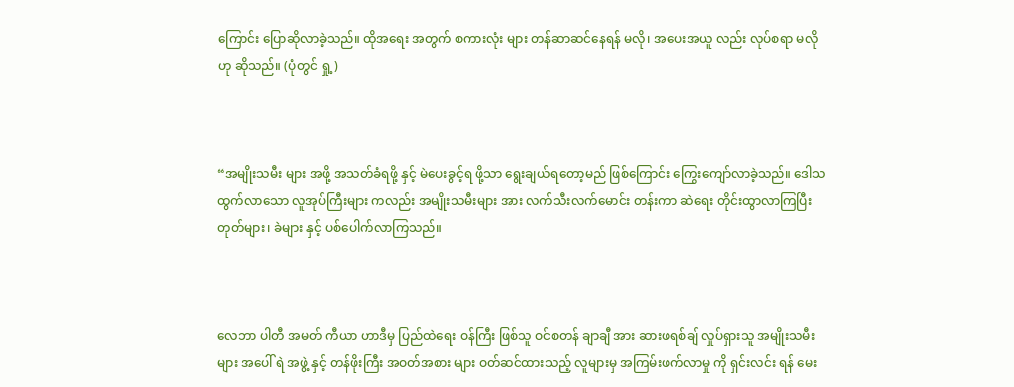ကြောင်း ပြောဆိုလာခဲ့သည်။ ထိုအရေး အတွက် စကားလုံး များ တန်ဆာဆင်နေရန် မလို၊ အပေးအယူ လည်း လုပ်စရာ မလိုဟု ဆိုသည်။ (ပုံတွင် ရှု့)



“အမျိုးသမီး များ အဖို့ အသတ်ခံရဖို့ နှင့် မဲပေးခွင့်ရ ဖို့သာ ရွေးချယ်ရတော့မည် ဖြစ်ကြောင်း ကြွေးကျော်လာခဲ့သည်။ ဒေါသထွက်လာသော လူအုပ်ကြီးများ ကလည်း အမျိုးသမီးများ အား လက်သီးလက်မောင်း တန်းကာ ဆဲရေး တိုင်းထွာလာကြပြီး တုတ်များ၊ ခဲများ နှင့် ပစ်ပေါက်လာကြသည်။



လေဘာ ပါတီ အမတ် ကီယာ ဟာဒီမှ ပြည်ထဲရေး ဝန်ကြီး ဖြစ်သူ ဝင်စတန် ချာချီ အား ဆားဖရစ်ချ် လှုပ်ရှားသူ အမျိုးသမီး များ အပေါ် ရဲ အဖွဲ့ နှင့် တန်ဖိုးကြီး အဝတ်အစား များ ဝတ်ဆင်ထားသည့် လူများမှ အကြမ်းဖက်လာမှု ကို ရှင်းလင်း ရန် မေး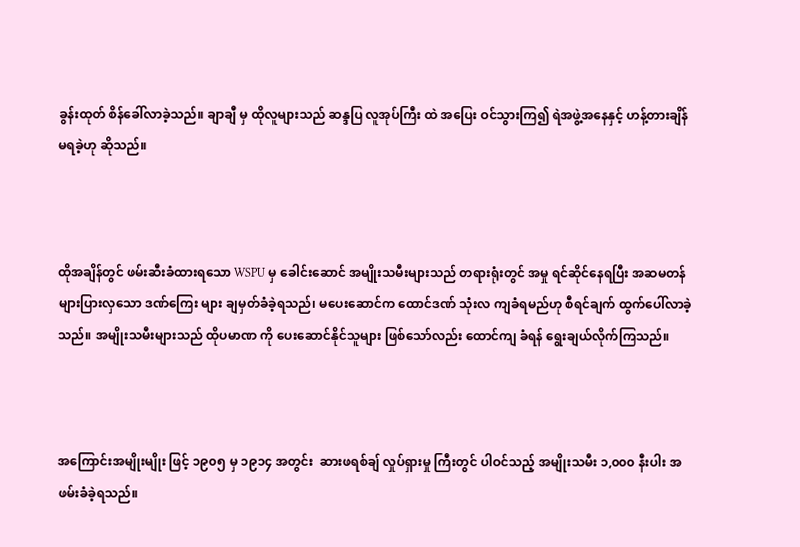ခွန်းထုတ် စိန်ခေါ်လာခဲ့သည်။ ချာချီ မှ ထိုလူများသည် ဆန္ဒပြ လူအုပ်ကြီး ထဲ အပြေး ဝင်သွားကြ၍ ရဲအဖွဲ့အနေနှင့် ဟန့်တားချိန် မရခဲ့ဟု ဆိုသည်။



ထိုအချိန်တွင် ဖမ်းဆီးခံထားရသော WSPU မှ ခေါင်းဆောင် အမျိုးသမီးများသည် တရားရုံးတွင် အမှု ရင်ဆိုင်နေရပြီး အဆမတန် များပြားလှသော ဒဏ်ကြေး များ ချမှတ်ခံခဲ့ရသည်၊ မပေးဆောင်က ထောင်ဒဏ် သုံးလ ကျခံရမည်ဟု စီရင်ချက် ထွက်ပေါ်လာခဲ့သည်။ အမျိုးသမီးများသည် ထိုပမာဏ ကို ပေးဆောင်နိုင်သူများ ဖြစ်သော်လည်း ထောင်ကျ ခံရန် ရွေးချယ်လိုက်ကြသည်။



အကြောင်းအမျိုးမျိုး ဖြင့် ၁၉၀၅ မှ ၁၉၁၄ အတွင်း  ဆားဖရစ်ချ် လှုပ်ရှားမှု ကြီးတွင် ပါဝင်သည့် အမျိုးသမီး ၁,၀၀၀ နီးပါး အဖမ်းခံခဲ့ရသည်။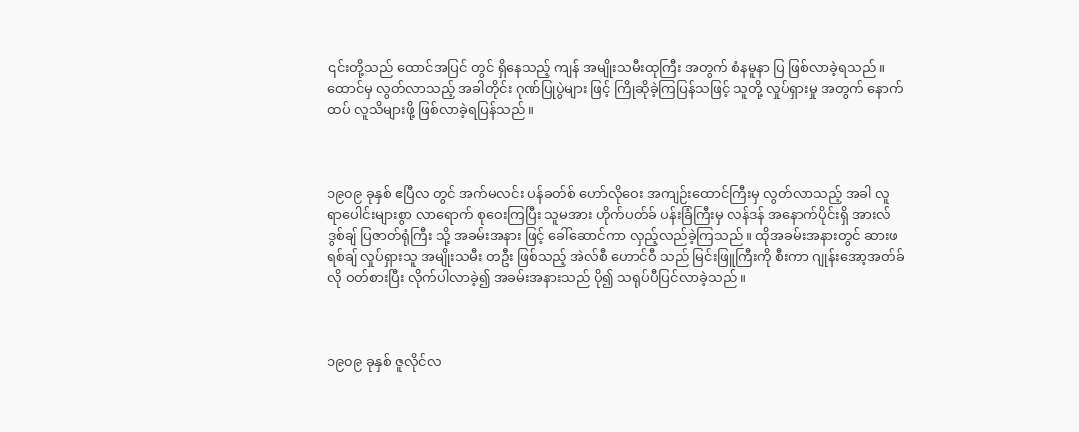၎င်းတို့သည် ထောင်အပြင် တွင် ရှိနေသည့် ကျန် အမျိုးသမီးထုကြီး အတွက် စံနမူနာ ပြ ဖြစ်လာခဲ့ရသည်။ ထောင်မှ လွတ်လာသည့် အခါတိုင်း ဂုဏ်ပြုပွဲများ ဖြင့် ကြိုဆိုခဲ့ကြပြန်သဖြင့် သူတို့ လှုပ်ရှားမှု အတွက် နောက်ထပ် လူသိများဖို့ ဖြစ်လာခဲ့ရပြန်သည်။



၁၉၀၉ ခုနှစ် ဧပြီလ တွင် အက်မလင်း ပန်ခတ်စ် ဟော်လိုဝေး အကျဉ်းထောင်ကြီးမှ လွတ်လာသည့် အခါ လူ ရာပေါင်းများစွာ လာရောက် စုဝေးကြပြီး သူမအား ဟိုက်ပတ်ခ် ပန်းခြံကြီးမှ လန်ဒန် အနောက်ပိုင်းရှိ အားလ်ဒွစ်ချ် ပြဇာတ်ရုံကြီး သို့ အခမ်းအနား ဖြင့် ခေါ်ဆောင်ကာ လှည့်လည်ခဲ့ကြသည်။ ထိုအခမ်းအနားတွင် ဆားဖရစ်ချ် လှုပ်ရှားသူ အမျိုးသမီး တဦး ဖြစ်သည့် အဲလ်စီ ဟောင်ဝီ သည် မြင်းဖြူကြီးကို စီးကာ ဂျုန်းအော့အတ်ခ် လို ဝတ်စားပြီး လိုက်ပါလာခဲ့၍ အခမ်းအနားသည် ပို၍ သရုပ်ပီပြင်လာခဲ့သည်။



၁၉၀၉ ခုနှစ် ဇူလိုင်လ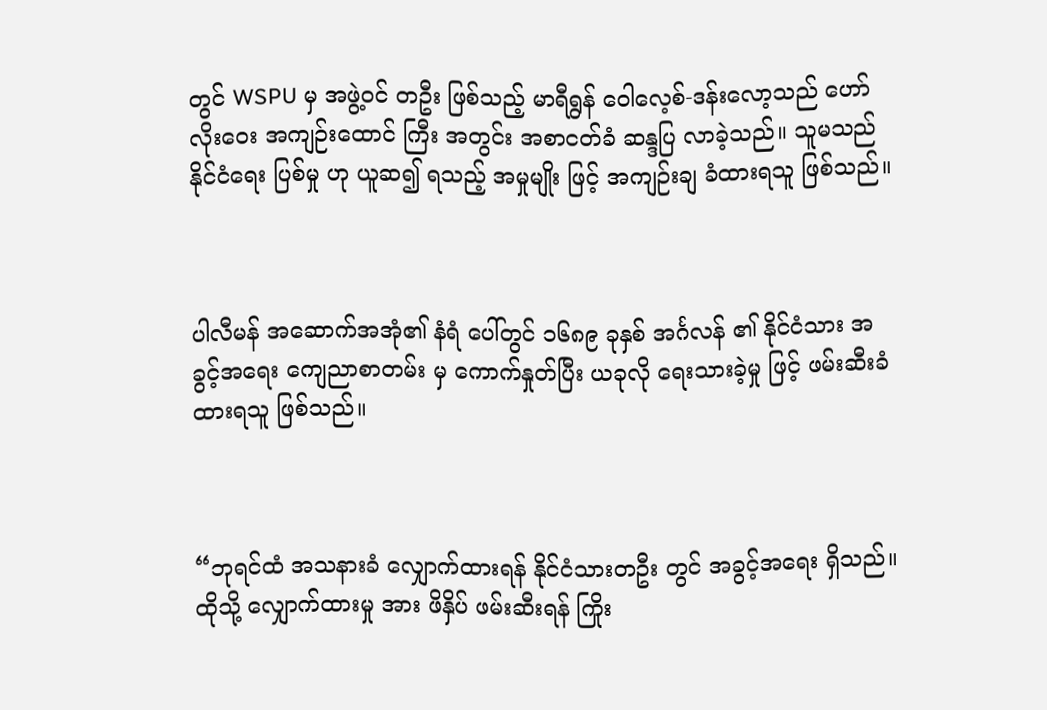တွင် WSPU မှ အဖွဲ့ဝင် တဦး ဖြစ်သည့် မာရီရွန် ဝေါလေ့စ်-ဒန်းလော့သည် ဟော်လိုးဝေး အကျဉ်းထောင် ကြီး အတွင်း အစာငတ်ခံ ဆန္ဒပြ လာခဲ့သည်။ သူမသည် နိုင်ငံရေး ပြစ်မှု ဟု ယူဆ၍ ရသည့် အမှုမျိုး ဖြင့် အကျဉ်းချ ခံထားရသူ ဖြစ်သည်။



ပါလီမန် အဆောက်အအုံ၏ နံရံ ပေါ်တွင် ၁၆၈၉ ခုနှစ် အင်္ဂလန် ၏ နိုင်ငံသား အခွင့်အရေး ကျေညာစာတမ်း မှ ကောက်နှုတ်ပြီး ယခုလို ‌ရေးသားခဲ့မှု ဖြင့် ဖမ်းဆီးခံထားရသူ ဖြစ်သည်။



“ဘုရင်ထံ အသနားခံ လျှောက်ထားရန် နိုင်ငံသားတဦး တွင် အခွင့်အရေး ရှိသည်။ ထိုသို့ လျှောက်ထားမှု အား ဖိနှိပ် ဖမ်းဆီးရန် ကြိုး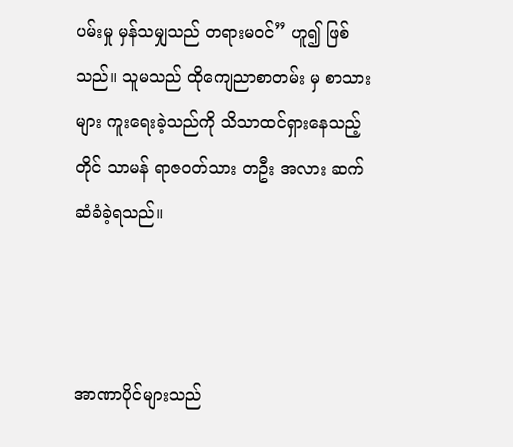ပမ်းမှု မှန်သမျှသည် တရားမဝင်” ဟူ၍ ဖြစ်သည်။ သူမသည် ထိုကျေညာစာတမ်း မှ စာသားများ ကူးရေးခဲ့သည်ကို သိသာထင်ရှားနေသည့်တိုင် သာမန် ရာဇဝတ်သား တဦး အလား ဆက်ဆံခံခဲ့ရသည်။



အာဏာပိုင်များသည်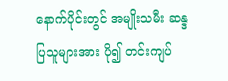နောက်ပိုင်းတွင် အမျိုးသမီး ဆန္ဒပြသူများအား ပို၍ တင်းကျပ်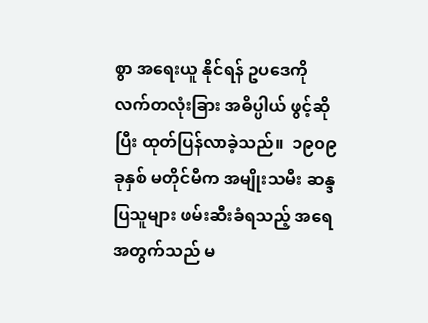စွာ အရေးယူ နိုင်ရန် ဥပဒေကို လက်တလုံးခြား အဓိပ္ပါယ် ဖွင့်ဆိုပြီး ထုတ်ပြန်လာခဲ့သည်။  ၁၉၀၉ ခုနှစ် မတိုင်မီက အမျိုးသမီး ဆန္ဒပြသူများ ဖမ်းဆီးခံရသည့် အရေ အတွက်သည် မ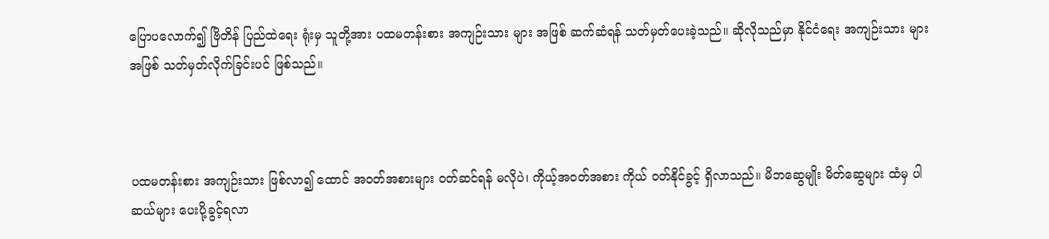ပြောပလောက်၍ ဗြိတိန် ပြည်ထဲရေး ရုံးမှ သူတို့အား ပထမတန်းစား အကျဉ်းသား များ အဖြစ် ဆက်ဆံရန် သတ်မှတ်ပေးခဲ့သည်။ ဆိုလိုသည်မှာ နိုင်ငံရေး အကျဉ်းသား များ အဖြစ် သတ်မှတ်လိုက်ခြင်းပင် ဖြစ်သည်။



ပထမတန်းစား အကျဉ်းသား ဖြစ်လာ၍ ထောင် အဝတ်အစားများ ဝတ်ဆင်ရန် မလိုပဲ၊ ကိုယ့်အဝတ်အစား ကိုယ် ဝတ်နိုင်ခွင့် ရှိလာသည်။ မိဘဆွေမျိုး မိတ်ဆွေများ ထံမှ ပါဆယ်များ ပေးပို့ခွင့်ရလာ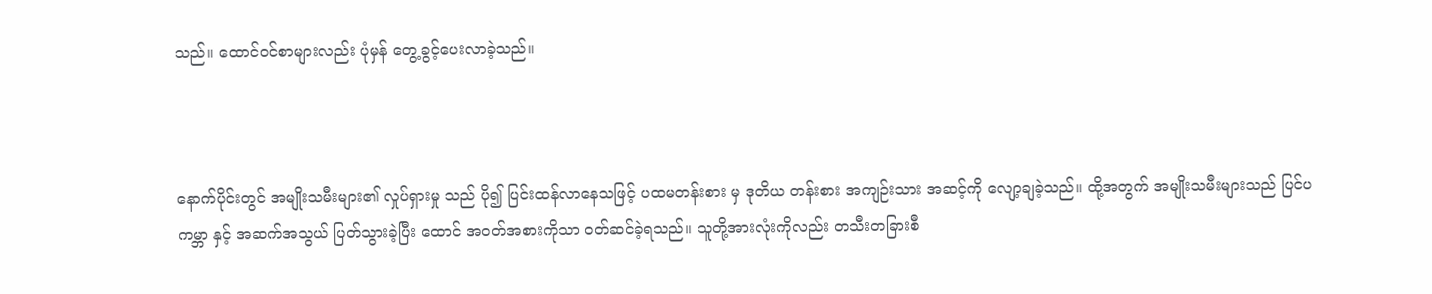သည်။ ထောင်ဝင်စာများလည်း ပုံမှန် တွေ့ခွင့်ပေးလာခဲ့သည်။



နောက်ပိုင်းတွင် အမျိုးသမီးများ၏ လှုပ်ရှားမှု သည် ပို၍ ပြင်းထန်လာနေသဖြင့် ပထမတန်းစား မှ ဒုတိယ တန်းစား အကျဉ်းသား အဆင့်ကို လျော့ချခဲ့သည်။ ထို့အတွက် အမျိုးသမီးများသည် ပြင်ပ ကမ္ဘာ နှင့် အဆက်အသွယ် ပြတ်သွားခဲ့ပြီး ထောင် အဝတ်အစားကိုသာ ဝတ်ဆင်ခဲ့ရသည်။ သူတို့အားလုံးကိုလည်း တသီးတခြားစီ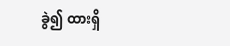ခွဲ၍ ထားရှိ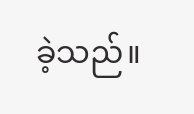ခဲ့သည်။